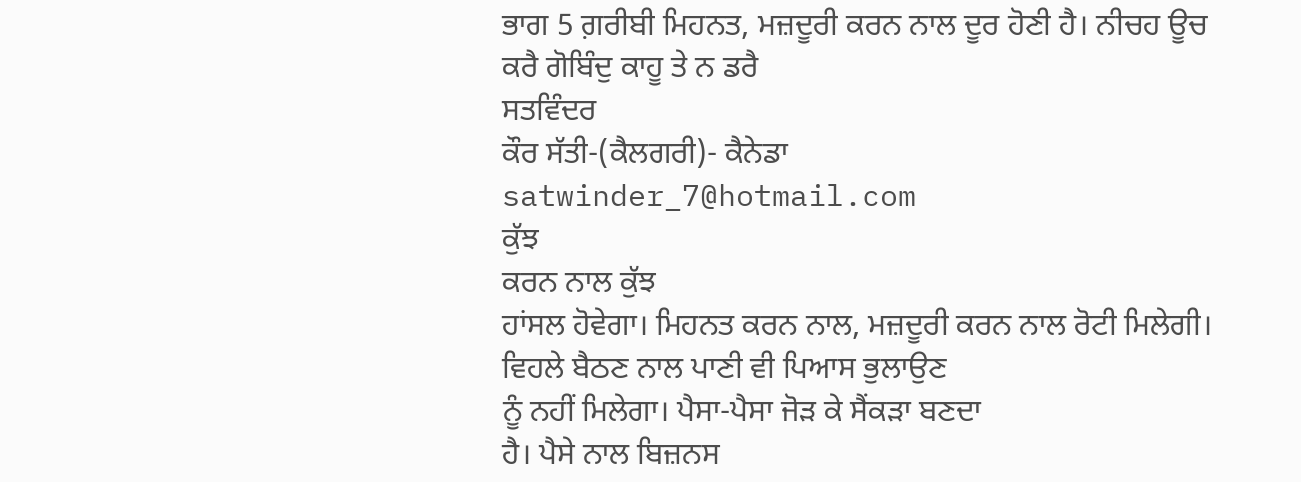ਭਾਗ 5 ਗ਼ਰੀਬੀ ਮਿਹਨਤ, ਮਜ਼ਦੂਰੀ ਕਰਨ ਨਾਲ ਦੂਰ ਹੋਣੀ ਹੈ। ਨੀਚਹ ਊਚ ਕਰੈ ਗੋਬਿੰਦੁ ਕਾਹੂ ਤੇ ਨ ਡਰੈ
ਸਤਵਿੰਦਰ
ਕੌਰ ਸੱਤੀ-(ਕੈਲਗਰੀ)- ਕੈਨੇਡਾ
satwinder_7@hotmail.com
ਕੁੱਝ
ਕਰਨ ਨਾਲ ਕੁੱਝ
ਹਾਂਸਲ ਹੋਵੇਗਾ। ਮਿਹਨਤ ਕਰਨ ਨਾਲ, ਮਜ਼ਦੂਰੀ ਕਰਨ ਨਾਲ ਰੋਟੀ ਮਿਲੇਗੀ। ਵਿਹਲੇ ਬੈਠਣ ਨਾਲ ਪਾਣੀ ਵੀ ਪਿਆਸ ਭੁਲਾਉਣ
ਨੂੰ ਨਹੀਂ ਮਿਲੇਗਾ। ਪੈਸਾ-ਪੈਸਾ ਜੋੜ ਕੇ ਸੈਂਕੜਾ ਬਣਦਾ
ਹੈ। ਪੈਸੇ ਨਾਲ ਬਿਜ਼ਨਸ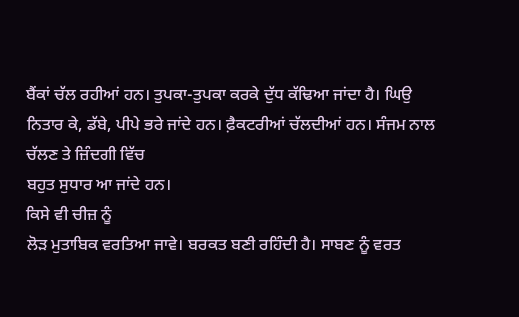ਬੈਂਕਾਂ ਚੱਲ ਰਹੀਆਂ ਹਨ। ਤੁਪਕਾ-ਤੁਪਕਾ ਕਰਕੇ ਦੁੱਧ ਕੱਢਿਆ ਜਾਂਦਾ ਹੈ। ਘਿਉ ਨਿਤਾਰ ਕੇ, ਡੱਬੇ, ਪੀਪੇ ਭਰੇ ਜਾਂਦੇ ਹਨ। ਫ਼ੈਕਟਰੀਆਂ ਚੱਲਦੀਆਂ ਹਨ। ਸੰਜਮ ਨਾਲ ਚੱਲਣ ਤੇ ਜ਼ਿੰਦਗੀ ਵਿੱਚ
ਬਹੁਤ ਸੁਧਾਰ ਆ ਜਾਂਦੇ ਹਨ।
ਕਿਸੇ ਵੀ ਚੀਜ਼ ਨੂੰ
ਲੋੜ ਮੁਤਾਬਿਕ ਵਰਤਿਆ ਜਾਵੇ। ਬਰਕਤ ਬਣੀ ਰਹਿੰਦੀ ਹੈ। ਸਾਬਣ ਨੂੰ ਵਰਤ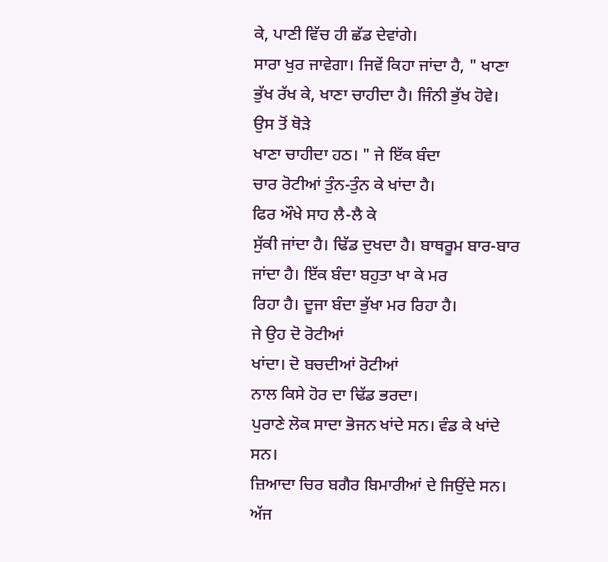ਕੇ, ਪਾਣੀ ਵਿੱਚ ਹੀ ਛੱਡ ਦੇਵਾਂਗੇ।
ਸਾਰਾ ਖੁਰ ਜਾਵੇਗਾ। ਜਿਵੇਂ ਕਿਹਾ ਜਾਂਦਾ ਹੈ, " ਖਾਣਾ ਭੁੱਖ ਰੱਖ ਕੇ, ਖਾਣਾ ਚਾਹੀਦਾ ਹੈ। ਜਿੰਨੀ ਭੁੱਖ ਹੋਵੇ। ਉਸ ਤੋਂ ਥੋੜੇ
ਖਾਣਾ ਚਾਹੀਦਾ ਹਠ। " ਜੇ ਇੱਕ ਬੰਦਾ
ਚਾਰ ਰੋਟੀਆਂ ਤੁੰਨ-ਤੁੰਨ ਕੇ ਖਾਂਦਾ ਹੈ।
ਫਿਰ ਔਖੇ ਸਾਹ ਲੈ-ਲੈ ਕੇ
ਸੁੱਕੀ ਜਾਂਦਾ ਹੈ। ਢਿੱਡ ਦੁਖਦਾ ਹੈ। ਬਾਥਰੂਮ ਬਾਰ-ਬਾਰ ਜਾਂਦਾ ਹੈ। ਇੱਕ ਬੰਦਾ ਬਹੁਤਾ ਖਾ ਕੇ ਮਰ
ਰਿਹਾ ਹੈ। ਦੂਜਾ ਬੰਦਾ ਭੁੱਖਾ ਮਰ ਰਿਹਾ ਹੈ।
ਜੇ ਉਹ ਦੋ ਰੋਟੀਆਂ
ਖਾਂਦਾ। ਦੋ ਬਚਦੀਆਂ ਰੋਟੀਆਂ
ਨਾਲ ਕਿਸੇ ਹੋਰ ਦਾ ਢਿੱਡ ਭਰਦਾ।
ਪੁਰਾਣੇ ਲੋਕ ਸਾਦਾ ਭੋਜਨ ਖਾਂਦੇ ਸਨ। ਵੰਡ ਕੇ ਖਾਂਦੇ ਸਨ।
ਜ਼ਿਆਦਾ ਚਿਰ ਬਗੈਰ ਬਿਮਾਰੀਆਂ ਦੇ ਜਿਉਂਦੇ ਸਨ।
ਅੱਜ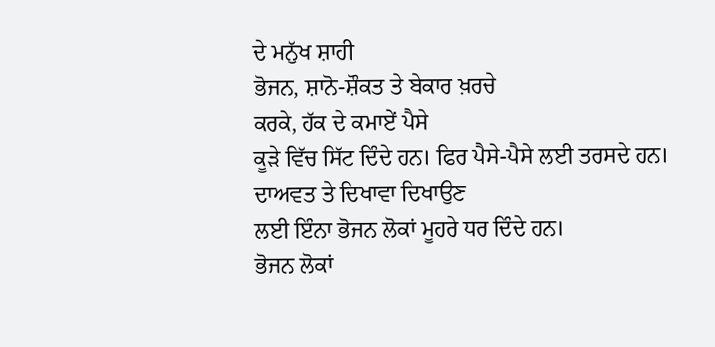ਦੇ ਮਨੁੱਖ ਸ਼ਾਹੀ
ਭੋਜਨ, ਸ਼ਾਨੋ-ਸ਼ੌਕਤ ਤੇ ਬੇਕਾਰ ਖ਼ਰਚੇ
ਕਰਕੇ, ਹੱਕ ਦੇ ਕਮਾਏਂ ਪੈਸੇ
ਕੂੜੇ ਵਿੱਚ ਸਿੱਟ ਦਿੰਦੇ ਹਨ। ਫਿਰ ਪੈਸੇ-ਪੈਸੇ ਲਈ ਤਰਸਦੇ ਹਨ।
ਦਾਅਵਤ ਤੇ ਦਿਖਾਵਾ ਦਿਖਾਉਣ
ਲਈ ਇੰਨਾ ਭੋਜਨ ਲੋਕਾਂ ਮੂਹਰੇ ਧਰ ਦਿੰਦੇ ਹਨ।
ਭੋਜਨ ਲੋਕਾਂ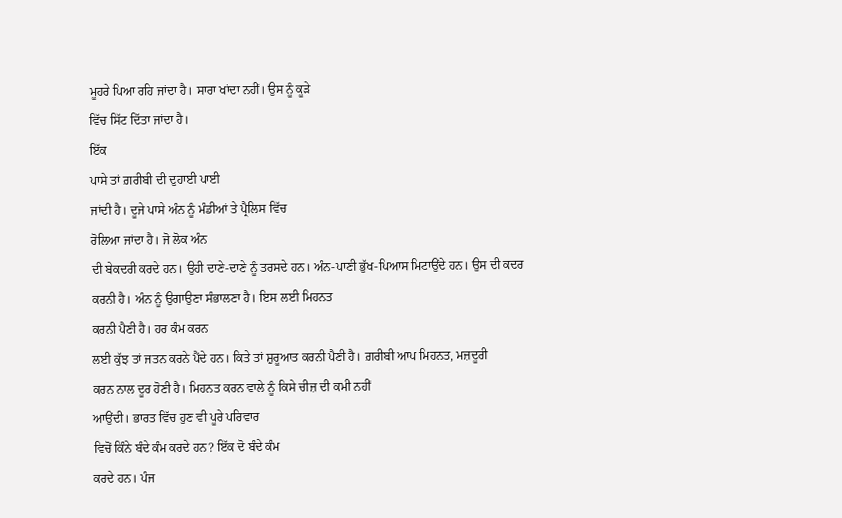ਮੂਹਰੇ ਪਿਆ ਰਹਿ ਜਾਂਦਾ ਹੈ। ਸਾਰਾ ਖਾਂਦਾ ਨਹੀਂ। ਉਸ ਨੂੰ ਕੂੜੇ
ਵਿੱਚ ਸਿੱਟ ਦਿੱਤਾ ਜਾਂਦਾ ਹੈ।
ਇੱਕ
ਪਾਸੇ ਤਾਂ ਗ਼ਰੀਬੀ ਦੀ ਦੁਹਾਈ ਪਾਈ
ਜਾਂਦੀ ਹੈ। ਦੂਜੇ ਪਾਸੇ ਅੰਨ ਨੂੰ ਮੰਡੀਆਂ ਤੇ ਪ੍ਰੈਲਿਸ ਵਿੱਚ
ਰੋਲਿਆ ਜਾਂਦਾ ਹੈ। ਜੋ ਲੋਕ ਅੰਨ
ਦੀ ਬੇਕਦਰੀ ਕਰਦੇ ਹਨ। ਉਹੀ ਦਾਣੇ-ਦਾਣੇ ਨੂੰ ਤਰਸਦੇ ਹਨ। ਅੰਨ-ਪਾਣੀ ਭੁੱਖ-ਪਿਆਸ ਮਿਟਾਉਂਦੇ ਹਨ। ਉਸ ਦੀ ਕਦਰ
ਕਰਨੀ ਹੈ। ਅੰਨ ਨੂੰ ਉਗਾਉਣਾ ਸੰਭਾਲਣਾ ਹੈ। ਇਸ ਲਈ ਮਿਹਨਤ
ਕਰਨੀ ਪੈਣੀ ਹੈ। ਹਰ ਕੰਮ ਕਰਨ
ਲਈ ਕੁੱਝ ਤਾਂ ਜਤਨ ਕਰਨੇ ਪੈਂਦੇ ਹਨ। ਕਿਤੇ ਤਾਂ ਸ਼ੁਰੂਆਤ ਕਰਨੀ ਪੈਣੀ ਹੈ। ਗ਼ਰੀਬੀ ਆਪ ਮਿਹਨਤ, ਮਜ਼ਦੂਰੀ
ਕਰਨ ਨਾਲ ਦੂਰ ਹੋਣੀ ਹੈ। ਮਿਹਨਤ ਕਰਨ ਵਾਲੇ ਨੂੰ ਕਿਸੇ ਚੀਜ਼ ਦੀ ਕਮੀ ਨਹੀਂ
ਆਉਂਦੀ। ਭਾਰਤ ਵਿੱਚ ਹੁਣ ਵੀ ਪੂਰੇ ਪਰਿਵਾਰ
ਵਿਚੋਂ ਕਿੰਨੇ ਬੰਦੇ ਕੰਮ ਕਰਦੇ ਹਨ? ਇੱਕ ਦੋ ਬੰਦੇ ਕੰਮ
ਕਰਦੇ ਹਨ। ਪੰਜ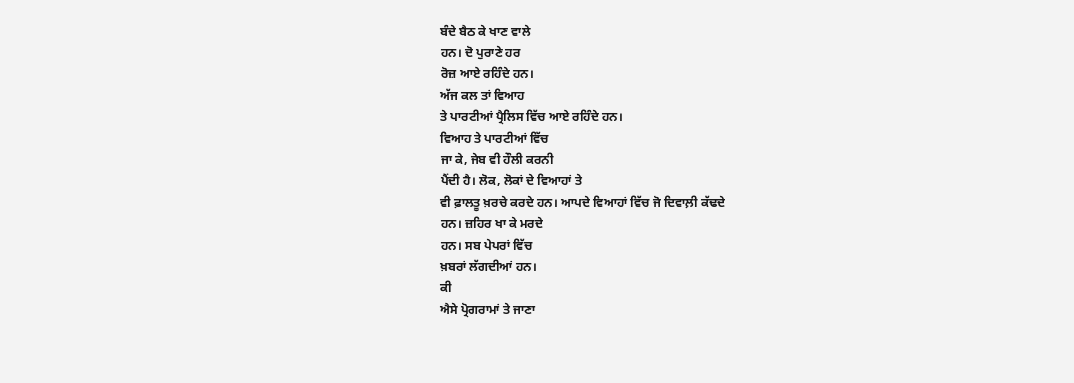ਬੰਦੇ ਬੈਠ ਕੇ ਖਾਣ ਵਾਲੇ
ਹਨ। ਦੋ ਪੁਰਾਣੇ ਹਰ
ਰੋਜ਼ ਆਏ ਰਹਿੰਦੇ ਹਨ।
ਅੱਜ ਕਲ ਤਾਂ ਵਿਆਹ
ਤੇ ਪਾਰਟੀਆਂ ਪ੍ਰੈਲਿਸ ਵਿੱਚ ਆਏ ਰਹਿੰਦੇ ਹਨ।
ਵਿਆਹ ਤੇ ਪਾਰਟੀਆਂ ਵਿੱਚ
ਜਾ ਕੇ, ਜੇਬ ਵੀ ਹੌਲੀ ਕਰਨੀ
ਪੈਂਦੀ ਹੈ। ਲੋਕ, ਲੋਕਾਂ ਦੇ ਵਿਆਹਾਂ ਤੇ
ਵੀ ਫ਼ਾਲਤੂ ਖ਼ਰਚੇ ਕਰਦੇ ਹਨ। ਆਪਦੇ ਵਿਆਹਾਂ ਵਿੱਚ ਜੋ ਦਿਵਾਲ਼ੀ ਕੱਢਦੇ
ਹਨ। ਜ਼ਹਿਰ ਖਾ ਕੇ ਮਰਦੇ
ਹਨ। ਸਬ ਪੇਪਰਾਂ ਵਿੱਚ
ਖ਼ਬਰਾਂ ਲੱਗਦੀਆਂ ਹਨ।
ਕੀ
ਐਸੇ ਪ੍ਰੋਗਰਾਮਾਂ ਤੇ ਜਾਣਾ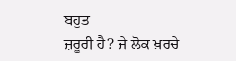ਬਹੁਤ
ਜ਼ਰੂਰੀ ਹੈ? ਜੇ ਲੋਕ ਖ਼ਰਚੇ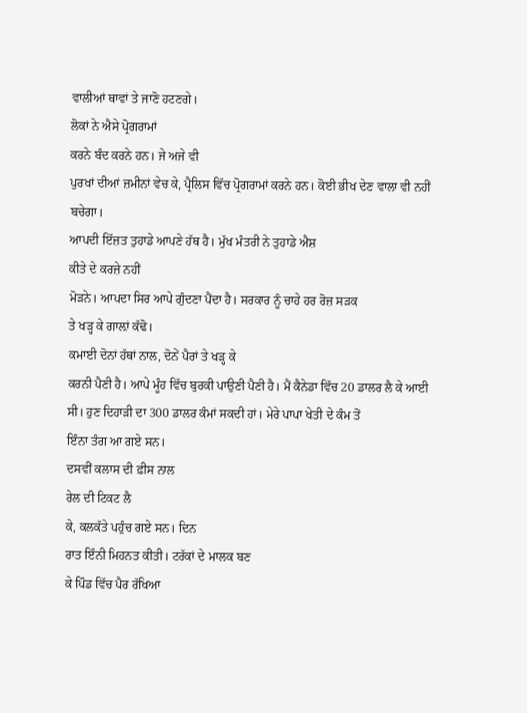ਵਾਲੀਆਂ ਥਾਵਾਂ ਤੇ ਜਾਣੋ ਹਟਣਗੇ।
ਲੋਕਾਂ ਨੇ ਐਸੇ ਪ੍ਰੋਗਰਾਮਾਂ
ਕਰਨੇ ਬੰਦ ਕਰਨੇ ਹਨ। ਜੇ ਅਜੇ ਵੀ
ਪੁਰਖਾਂ ਦੀਆਂ ਜ਼ਮੀਨਾਂ ਵੇਚ ਕੇ, ਪ੍ਰੈਲਿਸ ਵਿੱਚ ਪ੍ਰੋਗਰਾਮਾਂ ਕਰਨੇ ਹਨ। ਕੋਈ ਭੀਖ ਦੇਣ ਵਾਲਾ ਵੀ ਨਹੀਂ ਬਚੇਗਾ।
ਆਪਦੀ ਇੱਜ਼ਤ ਤੁਹਾਡੇ ਆਪਣੇ ਹੱਥ ਹੈ। ਮੁੱਖ ਮੰਤਰੀ ਨੇ ਤੁਹਾਡੇ ਐਸ਼
ਕੀਤੇ ਦੇ ਕਰਜ਼ੇ ਨਹੀਂ
ਮੋੜਨੇ। ਆਪਦਾ ਸਿਰ ਆਪੇ ਗੁੰਦਣਾ ਪੈਂਦਾ ਹੈ। ਸਰਕਾਰ ਨੂੰ ਚਾਹੇ ਹਰ ਰੋਜ਼ ਸੜਕ
ਤੇ ਖੜ੍ਹ ਕੇ ਗਾਲ਼ਾਂ ਕੱਢੋ।
ਕਮਾਈ ਦੋਨਾਂ ਹੱਥਾਂ ਨਾਲ, ਦੋਨੇਂ ਪੈਰਾਂ ਤੇ ਖੜ੍ਹ ਕੇ
ਕਰਨੀ ਪੈਣੀ ਹੈ। ਆਪੇ ਮੂੰਹ ਵਿੱਚ ਬੁਰਕੀ ਪਾਉਣੀ ਪੈਣੀ ਹੈ। ਮੈਂ ਕੈਨੇਡਾ ਵਿੱਚ 20 ਡਾਲਰ ਲੈ ਕੇ ਆਈ
ਸੀ। ਹੁਣ ਦਿਹਾੜੀ ਦਾ 300 ਡਾਲਰ ਕੰਮਾਂ ਸਕਦੀ ਹਾਂ। ਮੇਰੇ ਪਾਪਾ ਖੇਤੀ ਦੇ ਕੰਮ ਤੋਂ
ਇੰਨਾ ਤੰਗ ਆ ਗਏ ਸਨ।
ਦਸਵੀਂ ਕਲਾਸ ਦੀ ਫ਼ੀਸ ਨਾਲ
ਰੇਲ ਦੀ ਟਿਕਟ ਲੈ
ਕੇ, ਕਲਕੱਤੇ ਪਹੁੰਚ ਗਏ ਸਨ। ਦਿਨ
ਰਾਤ ਇੰਨੀ ਮਿਹਨਤ ਕੀਤੀ। ਟਰੱਕਾਂ ਦੇ ਮਾਲਕ ਬਣ
ਕੇ ਪਿੰਡ ਵਿੱਚ ਪੈਰ ਰੱਖਿਆ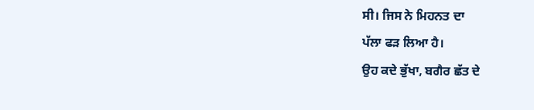ਸੀ। ਜਿਸ ਨੇ ਮਿਹਨਤ ਦਾ
ਪੱਲਾ ਫੜ ਲਿਆ ਹੈ।
ਉਹ ਕਦੇ ਭੁੱਖਾ, ਬਗੈਰ ਛੱਤ ਦੇ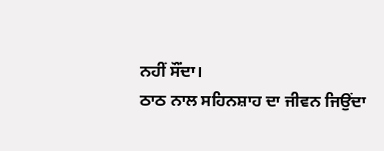ਨਹੀਂ ਸੌਂਦਾ।
ਠਾਠ ਨਾਲ ਸਹਿਨਸ਼ਾਹ ਦਾ ਜੀਵਨ ਜਿਉਂਦਾ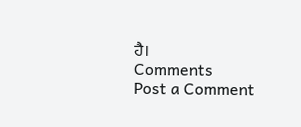ਹੈ।
Comments
Post a Comment